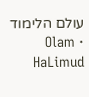עולם הלימוד · Olam HaLimud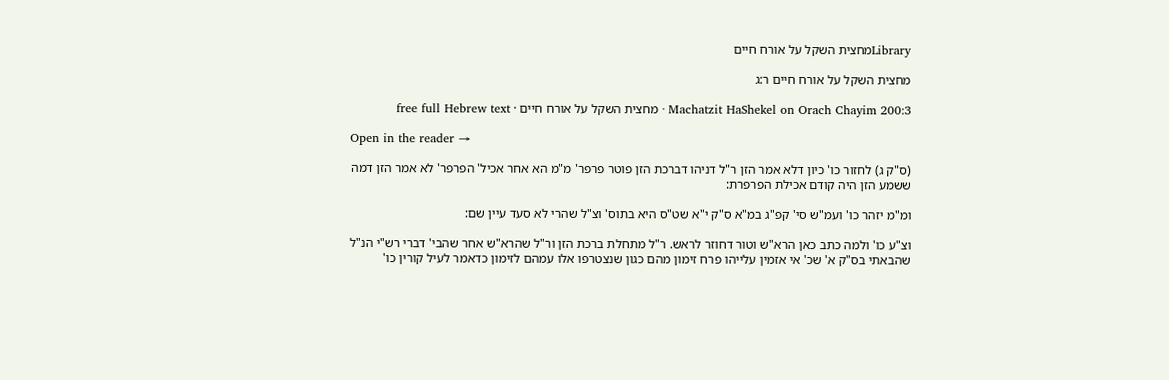Libraryמחצית השקל על אורח חיים

מחצית השקל על אורח חיים ר:ג

Machatzit HaShekel on Orach Chayim 200:3 · מחצית השקל על אורח חיים · free full Hebrew text

Open in the reader →

(ס"ק ג) לחזור כו' כיון דלא אמר הזן ר"ל דניהו דברכת הזן פוטר פרפר' מ"מ הא אחר אכיל' הפרפר' לא אמר הזן דמה ששמע הזן היה קודם אכילת הפרפרת:

ומ"מ יזהר כו' ועמ"ש סי' קפ"ג במ"א ס"ק י"א שט"ס היא בתוס' וצ"ל שהרי לא סעד עיין שם:

וצ"ע כו' ולמה כתב כאן הרא"ש וטור דחוזר לראש. ר"ל מתחלת ברכת הזן ור"ל שהרא"ש אחר שהבי' דברי רש"י הנ"ל שהבאתי בס"ק א' שכ' אי אזמין עלייהו פרח זימון מהם כגון שנצטרפו אלו עמהם לזימון כדאמר לעיל קורין כו'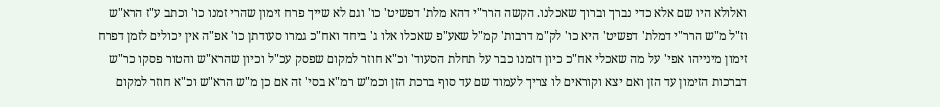ואלולא היו שם אלא כדי נברך וברוך שאכלנו. הקשה הרר"י דהא מלת' דפשיט' כו' וגם לא שייך פרח זימון שהרי זמנו כו' וכתב ע"ז הרא"ש וז"ל מ"ש הרר"י דמלת' דפשיט' היא כו' לק"מ דרבות' קמ"ל שאע"פ שאכלו אלו ג' ביחד ואח"כ גמרו סעודתן כו' אפ"ה אין יכולים לזמן דפרח זימון מינייהו אפי' על מה שאכלי אח"כ כיון דזמנו כבר על תחלת הסעוד' וכ"א חוזר למקום שפסק עכ"ל וכיון שהרא"ש והטור פסקו כר"ש דברכות הזימון עד הזן ואם יצא וקוראים לו צריך לעמוד שם עד סוף ברכת הזן וכמ"ש רמ"א בסי' זה אם כן מ"ש הרא"ש וכ"א חוזר למקום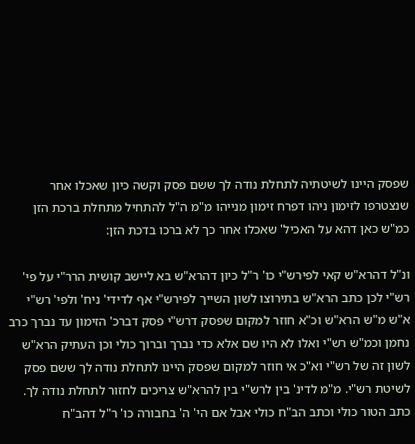שפסק היינו לשיטתיה לתחלת נודה לך ששם פסק וקשה כיון שאכלו אחר שנצטרפו לזימון ניהו דפרח זימון מנייהו מ"מ ה"ל להתחיל מתחלת ברכת הזן כמ"ש כאן דהא על האכיל' שאכלו אחר כך לא ברכו בדכת הזן:

ונ"ל דהרא"ש קאי לפירש"י כו' ר"ל כיון דהרא"ש בא ליישב קושית הרר"י על פי' רש"י לכן כתב הרא"ש בתירוצו לשון השייך לפירש"י אף לדידי' ניח' ולפי' רש"י א"ש מ"ש הרא"ש וכ"א חוזר למקום שפסק דרש"י פסק דברכ' הזימון עד נברך כרב נחמן וכמ"ש רש"י ואלו לא היו שם אלא כדי נברך וברוך כולי וכן העתיק הרא"ש לשון זה של רש"י וא"כ אי חוזר למקום שפסק היינו לתחלת נודה לך ששם פסק לשיטת רש"י. מ"מ לדינ' בין לרש"י בין להרא"ש צריכים לחזור לתחלת נודה לך. כתב הטור כולי וכתב הב"ח כולי אבל אם הי' ה' בחבורה כו' ר"ל דהב"ח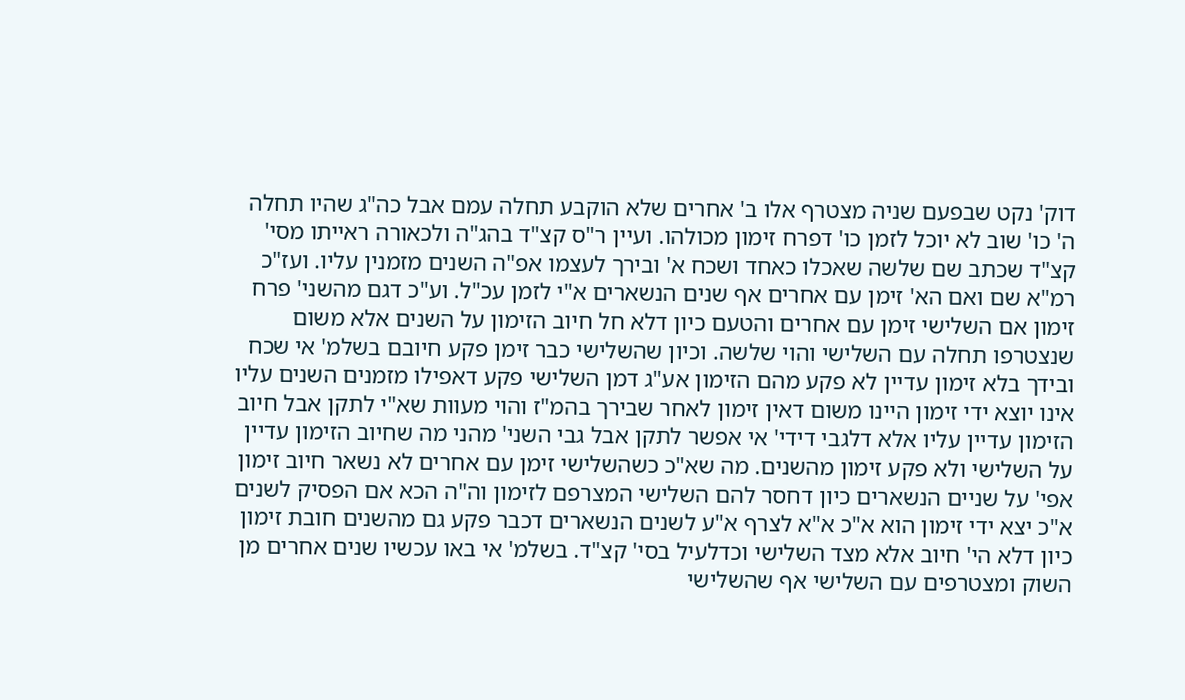דוק' נקט שבפעם שניה מצטרף אלו ב' אחרים שלא הוקבע תחלה עמם אבל כה"ג שהיו תחלה ה' כו' שוב לא יוכל לזמן כו' דפרח זימון מכולהו. ועיין ר"ס קצ"ד בהג"ה ולכאורה ראייתו מסי' קצ"ד שכתב שם שלשה שאכלו כאחד ושכח א' ובירך לעצמו אפ"ה השנים מזמנין עליו. ועז"כ רמ"א שם ואם הא' זימן עם אחרים אף שנים הנשארים א"י לזמן עכ"ל. וע"כ דגם מהשני' פרח זימון אם השלישי זימן עם אחרים והטעם כיון דלא חל חיוב הזימון על השנים אלא משום שנצטרפו תחלה עם השלישי והוי שלשה. וכיון שהשלישי כבר זימן פקע חיובם בשלמ' אי שכח ובידך בלא זימון עדיין לא פקע מהם הזימון אע"ג דמן השלישי פקע דאפילו מזמנים השנים עליו אינו יוצא ידי זימון היינו משום דאין זימון לאחר שבירך בהמ"ז והוי מעוות שא"י לתקן אבל חיוב הזימון עדיין עליו אלא דלגבי דידי' אי אפשר לתקן אבל גבי השני' מהני מה שחיוב הזימון עדיין על השלישי ולא פקע זימון מהשנים. מה שא"כ כשהשלישי זימן עם אחרים לא נשאר חיוב זימון אפי' על שניים הנשארים כיון דחסר להם השלישי המצרפם לזימון וה"ה הכא אם הפסיק לשנים א"כ יצא ידי זימון הוא א"כ א"א לצרף א"ע לשנים הנשארים דכבר פקע גם מהשנים חובת זימון כיון דלא הי' חיוב אלא מצד השלישי וכדלעיל בסי' קצ"ד. בשלמ' אי באו עכשיו שנים אחרים מן השוק ומצטרפים עם השלישי אף שהשלישי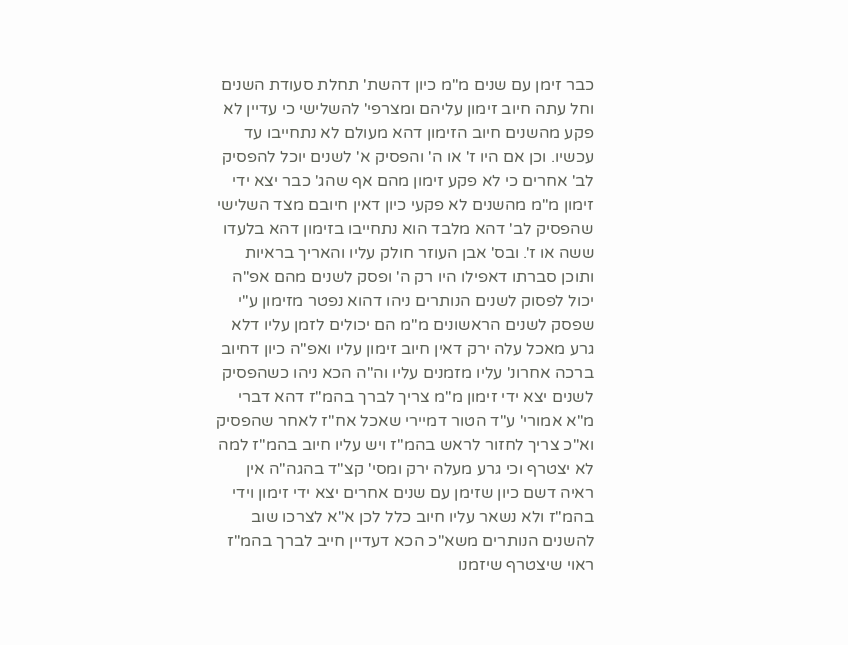כבר זימן עם שנים מ"מ כיון דהשת' תחלת סעודת השנים וחל עתה חיוב זימון עליהם ומצרפי' להשלישי כי עדיין לא פקע מהשנים חיוב הזימון דהא מעולם לא נתחייבו עד עכשיו. וכן אם היו ז' או ה' והפסיק א' לשנים יוכל להפסיק לב' אחרים כי לא פקע זימון מהם אף שהג' כבר יצא ידי זימון מ"מ מהשנים לא פקעי כיון דאין חיובם מצד השלישי שהפסיק לב' דהא מלבד הוא נתחייבו בזימון דהא בלעדו ששה או ז'. ובס' אבן העוזר חולק עליו והאריך בראיות ותוכן סברתו דאפילו היו רק ה' ופסק לשנים מהם אפ"ה יכול לפסוק לשנים הנותרים ניהו דהוא נפטר מזימון ע"י שפסק לשנים הראשונים מ"מ הם יכולים לזמן עליו דלא גרע מאכל עלה ירק דאין חיוב זימון עליו ואפ"ה כיון דחיוב ברכה אחרונ' עליו מזמנים עליו וה"ה הכא ניהו כשהפסיק לשנים יצא ידי זימון מ"מ צריך לברך בהמ"ז דהא דברי מ"א אמורי' ע"ד הטור דמיירי שאכל אח"ז לאחר שהפסיק וא"כ צריך לחזור לראש בהמ"ז ויש עליו חיוב בהמ"ז למה לא יצטרף וכי גרע מעלה ירק ומסי' קצ"ד בהגה"ה אין ראיה דשם כיון שזימן עם שנים אחרים יצא ידי זימון וידי בהמ"ז ולא נשאר עליו חיוב כלל לכן א"א לצרכו שוב להשנים הנותרים משא"כ הכא דעדיין חייב לברך בהמ"ז ראוי שיצטרף שיזמנו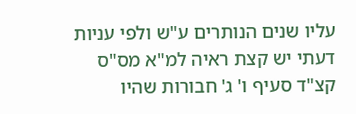עליו שנים הנותרים ע"ש ולפי עניות דעתי יש קצת ראיה למ"א מס"ס קצ"ד סעיף ו' ג' חבורות שהיו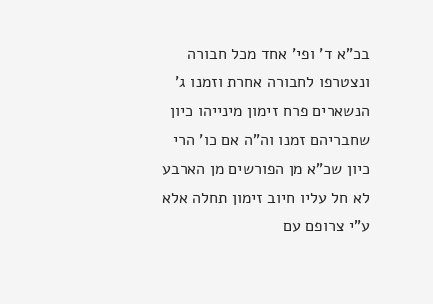בכ"א ד' ופי' אחד מכל חבורה ונצטרפו לחבורה אחרת וזמנו ג' הנשארים פרח זימון מינייהו כיון שחבריהם זמנו וה"ה אם כו' הרי כיון שכ"א מן הפורשים מן הארבע לא חל עליו חיוב זימון תחלה אלא ע"י צרופם עם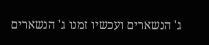ג' הנשארים ועכשיו זמנו ג' הנשארים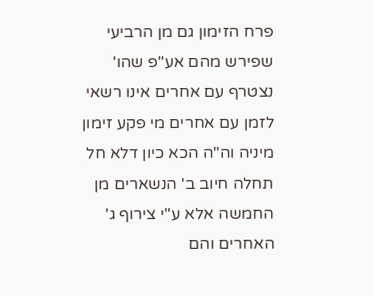פרח הזימון גם מן הרביעי שפירש מהם אע"פ שהו' נצטרף עם אחרים אינו רשאי לזמן עם אחרים מי פקע זימון מיניה וה"ה הכא כיון דלא חל תחלה חיוב ב' הנשארים מן החמשה אלא ע"י צירוף ג' האחרים והם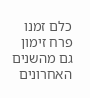כלם זמנו פרח זימון גם מהשנים האחרונים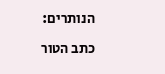הנותרים:

כתב הטור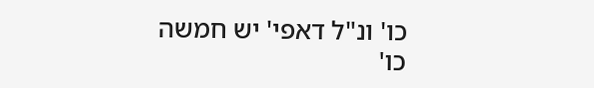כו' ונ"ל דאפי' יש חמשה כו'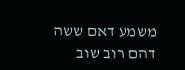משמע דאם ששה דהם רוב שוב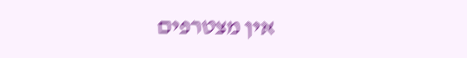אין מצטרפים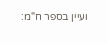ועיין בספר ח"מ: